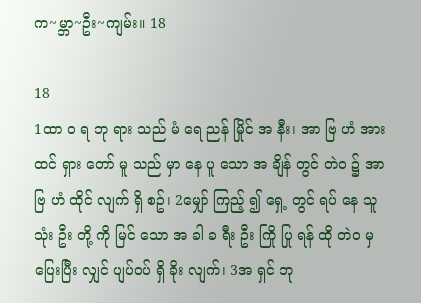က~မ္ဘာ~ဦး~ကျမ်း။ 18

18
1ထာ ဝ ရ ဘု ရား သည် မံ ရေ ညန် မြိုင် အ နီး၊ အာ ဗြ ဟံ အား ထင် ရှား တော် မူ သည် မှာ နေ ပူ သော အ ချိန် တွင် တဲ၀ ၌ အာ ဗြ ဟံ ထိုင် လျက် ရှိ စဥ်၊ 2မျှော် ကြည့် ၍ ရှေ့ တွင် ရပ် နေ သူ သုံး ဦး တို့ ကို မြင် သော အ ခါ ခ ရီး ဦး ကြို ပြု ရန် ထို တဲ၀ မှ ပြေးပြီး လျှင် ပျပ်၀ပ် ရှိ ခိုး လျက်၊ 3အ ရှင် ဘု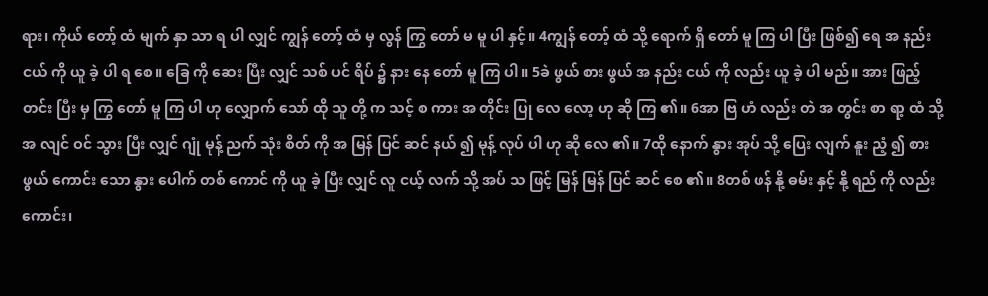ရား၊ ကိုယ် တော့် ထံ မျက် နှာ သာ ရ ပါ လျှင် ကျွန် တော့် ထံ မှ လွန် ကြွ တော် မ မူ ပါ နှင့်။ 4ကျွန် တော့် ထံ သို့ ရောက် ရှိ တော် မူ ကြ ပါ ပြီး ဖြစ်၍ ရေ အ နည်း ငယ် ကို ယူ ခဲ့ ပါ ရ စေ။ ခြေ ကို ဆေး ပြီး လျှင် သစ် ပင် ရိပ် ၌ နား နေ တော် မူ ကြ ပါ။ 5ခဲ ဖွယ် စား ဖွယ် အ နည်း ငယ် ကို လည်း ယူ ခဲ့ ပါ မည်။ အား ဖြည့် တင်း ပြီး မှ ကြွ တော် မူ ကြ ပါ ဟု လျှောက် သော် ထို သူ တို့ က သင့် စ ကား အ တိုင်း ပြု လေ လော့ ဟု ဆို ကြ ၏။ 6အာ ဗြ ဟံ လည်း တဲ အ တွင်း စာ ရာ့ ထံ သို့ အ လျင် ဝင် သွား ပြီး လျှင် ဂျုံ မုန့် ညက် သုံး စိတ် ကို အ မြန် ပြင် ဆင် နယ် ၍ မုန့် လုပ် ပါ ဟု ဆို လေ ၏။ 7ထို နောက် နွား အုပ် သို့ ပြေး လျက် နူး ညံ့ ၍ စား ဖွယ် ကောင်း သော နွား ပေါက် တစ် ကောင် ကို ယူ ခဲ့ ပြီး လျှင် လူ ငယ့် လက် သို့ အပ် သ ဖြင့် မြန် မြန် ပြင် ဆင် စေ ၏။ 8တစ် ဖန် နို့ ဓမ်း နှင့် နို့ ရည် ကို လည်း ကောင်း၊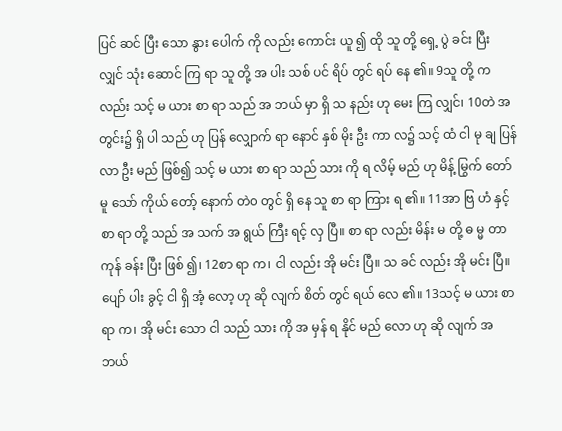ပြင် ဆင် ပြီး သော နွား ပေါက် ကို လည်း ကောင်း ယူ ၍ ထို သူ တို့ ရှေ့ ပွဲ ခင်း ပြီး လျှင် သုံး ဆောင် ကြ ရာ သူ တို့ အ ပါး သစ် ပင် ရိပ် တွင် ရပ် နေ ၏။ 9သူ တို့ က လည်း သင့် မ ယား စာ ရာ သည် အ ဘယ် မှာ ရှိ သ နည်း ဟု မေး ကြ လျှင်၊ 10တဲ အ တွင်း၌ ရှိ ပါ သည် ဟု ပြန် လျှောက် ရာ နောင် နှစ် မိုး ဦး ကာ လ၌ သင့် ထံ ငါ မု ချ ပြန် လာ ဦး မည် ဖြစ်၍ သင့် မ ယား စာ ရာ သည် သား ကို ရ လိမ့် မည် ဟု မိန့် မြွက် တော် မူ သော် ကိုယ် တော့် နောက် တဲ၀ တွင် ရှိ နေ သူ စာ ရာ ကြား ရ ၏။ 11အာ ဗြ ဟံ နှင့် စာ ရာ တို့ သည် အ သက် အ ရွယ် ကြီး ရင့် လှ ပြီ။ စာ ရာ လည်း မိန်း မ တို့ ဓ မ္မ တာ ကုန် ခန်း ပြီး ဖြစ် ၍၊ 12စာ ရာ က၊ ငါ လည်း အို မင်း ပြီ။ သ ခင် လည်း အို မင်း ပြီ။ ပျော် ပါး ခွင့် ငါ ရှိ အံ့ လော့ ဟု ဆို လျက် စိတ် တွင် ရယ် လေ ၏။ 13သင့် မ ယား စာ ရာ က၊ အို မင်း သော ငါ သည် သား ကို အ မှန် ရ နိုင် မည် လော ဟု ဆို လျက် အ ဘယ်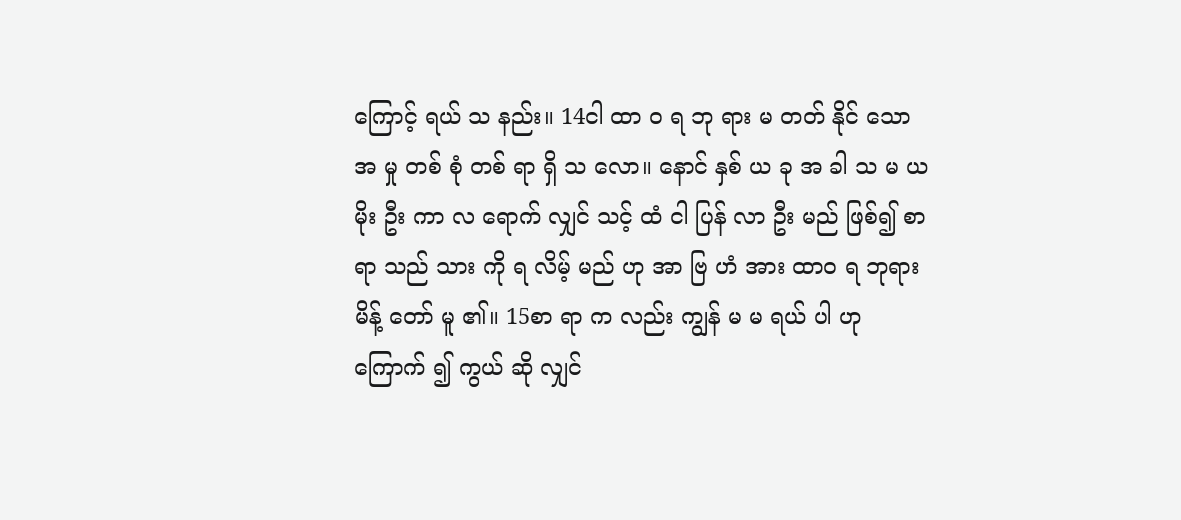ကြောင့် ရယ် သ နည်း။ 14ငါ ထာ ဝ ရ ဘု ရား မ တတ် နိုင် သော အ မှု တစ် စုံ တစ် ရာ ရှိ သ လော။ နောင် နှစ် ယ ခု အ ခါ သ မ ယ မိုး ဦး ကာ လ ရောက် လျှင် သင့် ထံ ငါ ပြန် လာ ဦး မည် ဖြစ်၍ စာ ရာ သည် သား ကို ရ လိမ့် မည် ဟု အာ ဗြ ဟံ အား ထာ၀ ရ ဘုရား မိန့် တော် မူ ၏။ 15စာ ရာ က လည်း ကျွန် မ မ ရယ် ပါ ဟု ကြောက် ၍ ကွယ် ဆို လျှင်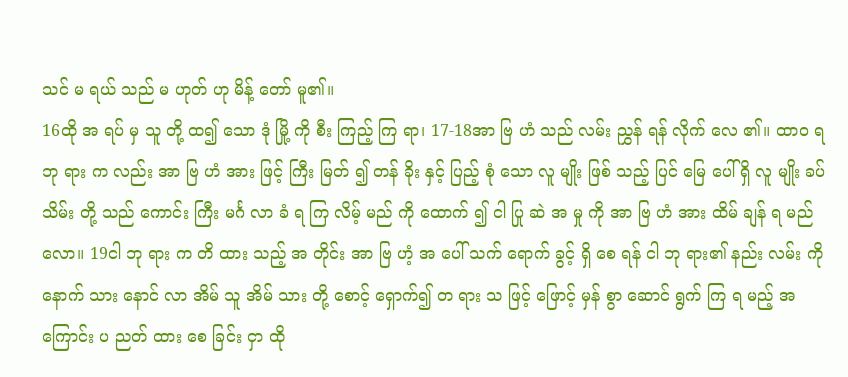သင် မ ရယ် သည် မ ဟုတ် ဟု မိန့် တော် မူ၏။
16ထို အ ရပ် မှ သူ တို့ ထ၍ သော ဒုံ မြို့ ကို စီး ကြည့် ကြ ရာ၊ 17-18အာ ဗြ ဟံ သည် လမ်း ညွှန် ရန် လိုက် လေ ၏။ ထာ၀ ရ ဘု ရား က လည်း အာ ဗြ ဟံ အား ဖြင့် ကြီး မြတ် ၍ တန် ခိုး နှင့် ပြည့် စုံ သော လူ မျိုး ဖြစ် သည့် ပြင် မြေ ပေါ် ရှိ လူ မျိုး ခပ် သိမ်း တို့ သည် ကောင်း ကြီး မင်္ဂ လာ ခံ ရ ကြ လိမ့် မည် ကို ထောက် ၍ ငါ ပြု ဆဲ အ မှု ကို အာ ဗြ ဟံ အား ထိမ် ချန် ရ မည် လော။ 19ငါ ဘု ရား က တိ ထား သည့် အ တိုင်း အာ ဗြ ဟံ့ အ ပေါ် သက် ရောက် ခွင့် ရှိ စေ ရန် ငါ ဘု ရား၏ နည်း လမ်း ကို နောက် သား နောင် လာ အိမ် သူ အိမ် သား တို့ စောင့် ရှောက်၍ တ ရား သ ဖြင့် ဖြောင့် မှန် စွာ ဆောင် ရွက် ကြ ရ မည့် အ ကြောင်း ပ ညတ် ထား စေ ခြင်း ငှာ ထို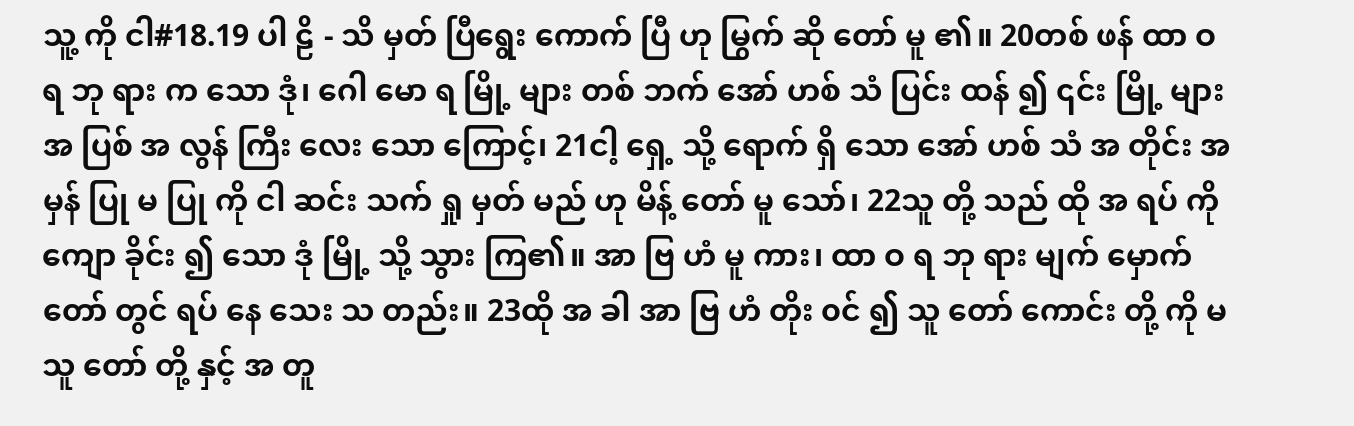သူ့ ကို ငါ#18.19 ပါ ဠိ - သိ မှတ် ပြီရွေး ကောက် ပြီ ဟု မြွက် ဆို တော် မူ ၏။ 20တစ် ဖန် ထာ ဝ ရ ဘု ရား က သော ဒုံ၊ ဂေါ မော ရ မြို့ များ တစ် ဘက် အော် ဟစ် သံ ပြင်း ထန် ၍ ၎င်း မြို့ များ အ ပြစ် အ လွန် ကြီး လေး သော ကြောင့်၊ 21ငါ့ ရှေ့ သို့ ရောက် ရှိ သော အော် ဟစ် သံ အ တိုင်း အ မှန် ပြု မ ပြု ကို ငါ ဆင်း သက် ရှု မှတ် မည် ဟု မိန့် တော် မူ သော်၊ 22သူ တို့ သည် ထို အ ရပ် ကို ကျော ခိုင်း ၍ သော ဒုံ မြို့ သို့ သွား ကြ၏။ အာ ဗြ ဟံ မူ ကား၊ ထာ ဝ ရ ဘု ရား မျက် မှောက် တော် တွင် ရပ် နေ သေး သ တည်း။ 23ထို အ ခါ အာ ဗြ ဟံ တိုး ၀င် ၍ သူ တော် ကောင်း တို့ ကို မ သူ တော် တို့ နှင့် အ တူ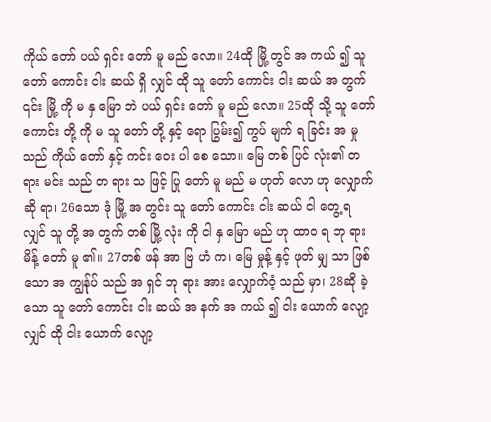ကိုယ် တော် ပယ် ရှင်း တော် မူ မည် လော။ 24ထို မြို့ တွင် အ ကယ် ၍ သူ တော် ကောင်း ငါး ဆယ် ရှိ လျှင် ထို သူ တော် ကောင်း ငါး ဆယ် အ တွက် ၎င်း မြို့ ကို မ နှ မြော ဘဲ ပယ် ရှင်း တော် မူ မည် လော။ 25ထို သို့ သူ တော် ကောင်း တို့ ကို မ သူ တော် တို့ နှင့် ရော ပြွမ်း၍ ကွပ် မျက် ရ ခြင်း အ မှု သည် ကိုယ် တော် နှင့် ကင်း ၀ေး ပါ စေ သော။ မြေ တစ် ပြင် လုံး၏ တ ရား မင်း သည် တ ရား သ ဖြင့် ပြု တော် မူ မည် မ ဟုတ် လော ဟု လျှောက် ဆို ရာ၊ 26သော ဒုံ မြို့ အ တွင်း သူ တော် ကောင်း ငါး ဆယ် ငါ တွေ့ ရ လျှင် သူ တို့ အ တွက် တစ် မြို့ လုံး ကို ငါ နှ မြော မည် ဟု ထာ၀ ရ ဘု ရား မိန့် တော် မူ ၏။ 27တစ် ဖန် အာ ဗြ ဟံ က၊ မြေ မှုန့် နှင့် ဖုတ် မျှ သာ ဖြစ် သော အ ကျွန်ုပ် သည် အ ရှင် ဘု ရား အား လျှောက်၀ံ့ သည် မှာ၊ 28ဆို ခဲ့ သော သူ တော် ကောင်း ငါး ဆယ် အ နက် အ ကယ် ၍ ငါး ယောက် လျော့ လျှင် ထို ငါး ယောက် လျော့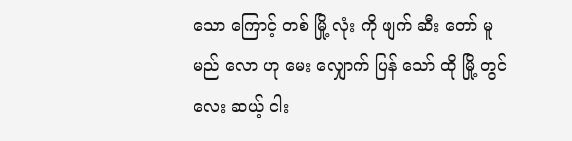သော ကြောင့် တစ် မြို့ လုံး ကို ဖျက် ဆီး တော် မူ မည် လော ဟု မေး လျှောက် ပြန် သော် ထို မြို့ တွင် လေး ဆယ့် ငါး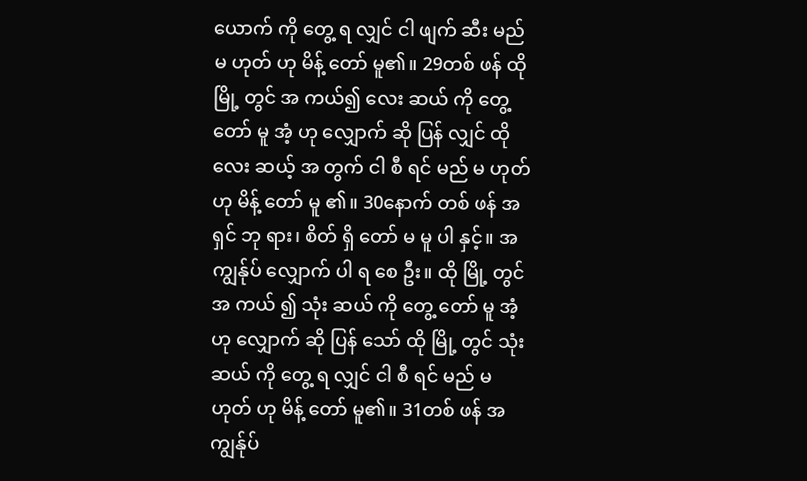ယောက် ကို တွေ့ ရ လျှင် ငါ ဖျက် ဆီး မည် မ ဟုတ် ဟု မိန့် တော် မူ၏။ 29တစ် ဖန် ထို မြို့ တွင် အ ကယ်၍ လေး ဆယ် ကို တွေ့ တော် မူ အံ့ ဟု လျှောက် ဆို ပြန် လျှင် ထို လေး ဆယ့် အ တွက် ငါ စီ ရင် မည် မ ဟုတ် ဟု မိန့် တော် မူ ၏။ 30နောက် တစ် ဖန် အ ရှင် ဘု ရား၊ စိတ် ရှိ တော် မ မူ ပါ နှင့်။ အ ကျွန်ုပ် လျှောက် ပါ ရ စေ ဦး။ ထို မြို့ တွင် အ ကယ် ၍ သုံး ဆယ် ကို တွေ့ တော် မူ အံ့ ဟု လျှောက် ဆို ပြန် သော် ထို မြို့ တွင် သုံး ဆယ် ကို တွေ့ ရ လျှင် ငါ စီ ရင် မည် မ ဟုတ် ဟု မိန့် တော် မူ၏။ 31တစ် ဖန် အ ကျွန်ုပ်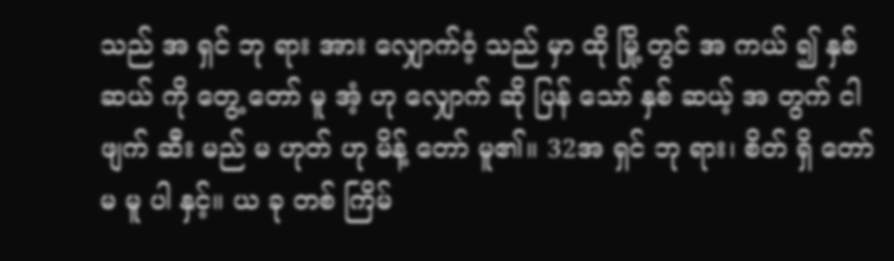သည် အ ရှင် ဘု ရား အား လျှောက်၀ံ့ သည် မှာ ထို မြို့ တွင် အ ကယ် ၍ နှစ် ဆယ် ကို တွေ့ တော် မူ အံ့ ဟု လျှောက် ဆို ပြန် သော် နှစ် ဆယ့် အ တွက် ငါ ဖျက် ဆီး မည် မ ဟုတ် ဟု မိန့် တော် မူ၏။ 32အ ရှင် ဘု ရား၊ စိတ် ရှိ တော် မ မူ ပါ နှင့်။ ယ ခု တစ် ကြိမ်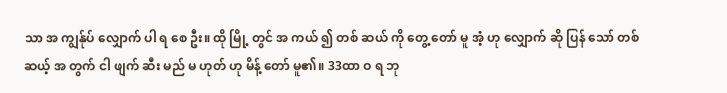သာ အ ကျွန်ုပ် လျှောက် ပါ ရ စေ ဦး။ ထို မြို့ တွင် အ ကယ် ၍ တစ် ဆယ် ကို တွေ့ တော် မူ အံ့ ဟု လျှောက် ဆို ပြန် သော် တစ် ဆယ့် အ တွက် ငါ ဖျက် ဆီး မည် မ ဟုတ် ဟု မိန့် တော် မူ၏။ 33ထာ ဝ ရ ဘု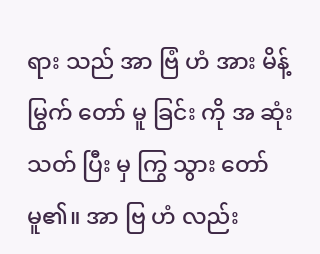ရား သည် အာ ဗြံ ဟံ အား မိန့် မြွက် တော် မူ ခြင်း ကို အ ဆုံး သတ် ပြီး မှ ကြွ သွား တော် မူ၏။ အာ ဗြ ဟံ လည်း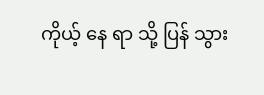ကိုယ့် နေ ရာ သို့ ပြန် သွား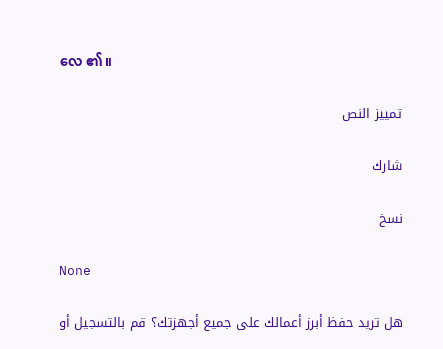လေ ၏။

تمييز النص

شارك

نسخ

None

هل تريد حفظ أبرز أعمالك على جميع أجهزتك؟ قم بالتسجيل أو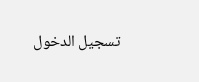تسجيل الدخول